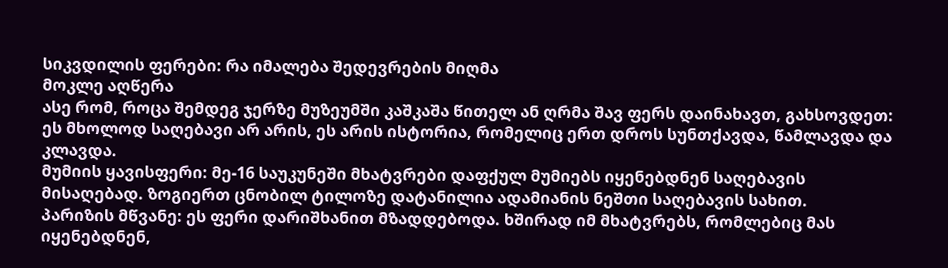სიკვდილის ფერები: რა იმალება შედევრების მიღმა
მოკლე აღწერა
ასე რომ, როცა შემდეგ ჯერზე მუზეუმში კაშკაშა წითელ ან ღრმა შავ ფერს დაინახავთ, გახსოვდეთ: ეს მხოლოდ საღებავი არ არის, ეს არის ისტორია, რომელიც ერთ დროს სუნთქავდა, წამლავდა და კლავდა.
მუმიის ყავისფერი: მე-16 საუკუნეში მხატვრები დაფქულ მუმიებს იყენებდნენ საღებავის მისაღებად. ზოგიერთ ცნობილ ტილოზე დატანილია ადამიანის ნეშთი საღებავის სახით.
პარიზის მწვანე: ეს ფერი დარიშხანით მზადდებოდა. ხშირად იმ მხატვრებს, რომლებიც მას იყენებდნენ,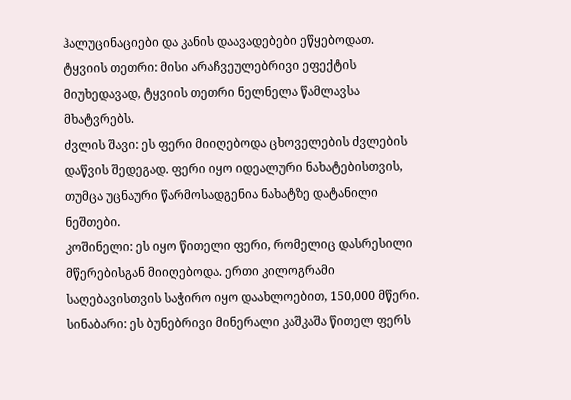ჰალუცინაციები და კანის დაავადებები ეწყებოდათ.
ტყვიის თეთრი: მისი არაჩვეულებრივი ეფექტის მიუხედავად, ტყვიის თეთრი ნელნელა წამლავსა მხატვრებს.
ძვლის შავი: ეს ფერი მიიღებოდა ცხოველების ძვლების დაწვის შედეგად. ფერი იყო იდეალური ნახატებისთვის, თუმცა უცნაური წარმოსადგენია ნახატზე დატანილი ნეშთები.
კოშინელი: ეს იყო წითელი ფერი, რომელიც დასრესილი მწერებისგან მიიღებოდა. ერთი კილოგრამი საღებავისთვის საჭირო იყო დაახლოებით, 150,000 მწერი.
სინაბარი: ეს ბუნებრივი მინერალი კაშკაშა წითელ ფერს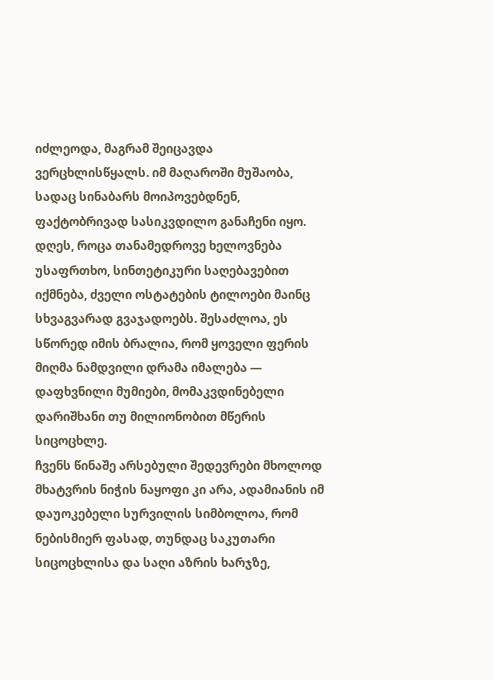იძლეოდა, მაგრამ შეიცავდა ვერცხლისწყალს. იმ მაღაროში მუშაობა, სადაც სინაბარს მოიპოვებდნენ, ფაქტობრივად სასიკვდილო განაჩენი იყო.
დღეს, როცა თანამედროვე ხელოვნება უსაფრთხო, სინთეტიკური საღებავებით იქმნება, ძველი ოსტატების ტილოები მაინც სხვაგვარად გვაჯადოებს. შესაძლოა, ეს სწორედ იმის ბრალია, რომ ყოველი ფერის მიღმა ნამდვილი დრამა იმალება — დაფხვნილი მუმიები, მომაკვდინებელი დარიშხანი თუ მილიონობით მწერის სიცოცხლე.
ჩვენს წინაშე არსებული შედევრები მხოლოდ მხატვრის ნიჭის ნაყოფი კი არა, ადამიანის იმ დაუოკებელი სურვილის სიმბოლოა, რომ ნებისმიერ ფასად, თუნდაც საკუთარი სიცოცხლისა და საღი აზრის ხარჯზე,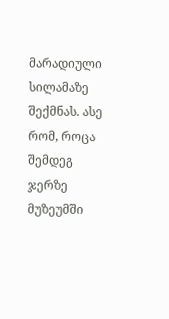მარადიული სილამაზე შექმნას. ასე რომ, როცა შემდეგ ჯერზე მუზეუმში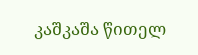კაშკაშა წითელ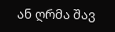ან ღრმა შავ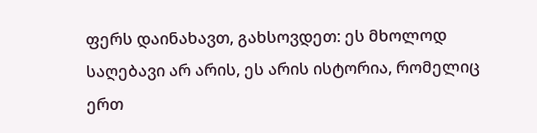ფერს დაინახავთ, გახსოვდეთ: ეს მხოლოდ საღებავი არ არის, ეს არის ისტორია, რომელიც ერთ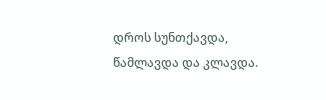დროს სუნთქავდა, წამლავდა და კლავდა.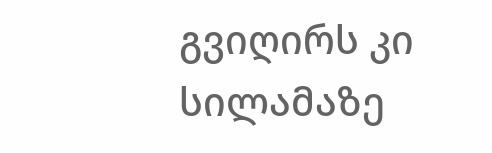გვიღირს კი სილამაზე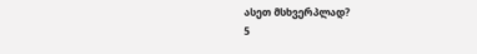ასეთ მსხვერპლად?
5